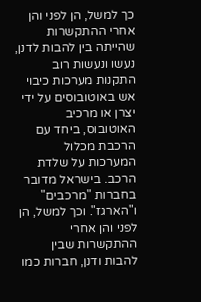כך למשל, הן לפני והן אחרי ההתקשרות שהייתה בין להבות לדנן, נעשו ונעשות רוב התקנות מערכות כיבוי אש באוטובוסים על ידי יצרן או מרכיב האוטובוס, ביחד עם הרכבת מכלול המערכות על שלדת הרכב. בישראל מדובר בחברות "מרכבים" ו"הארגז". וכך למשל, הן לפני והן אחרי ההתקשרות שבין להבות ודנן, חברות כמו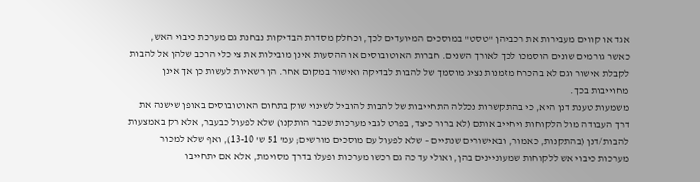אגד או קווים מעבירות את רכביהן "טסט" במוסכים המיועדים לכך, וכחלק מסדרת הבדיקות נבחנת גם מערכת כיבוי האש, כאשר גורמים שונים הוסמכו לכך לאורך השנים. חברות האוטובוסים או ההסעות אינן מובילות את צי כלי הרכב שלהן אל להבות לקבלת אישור וגם לא בהכרח מזמנות נציג מוסמך של להבות לבדיקה ואישור במקום אחר. הן רשאיות לעשות כן אך אינן מחוייבות בכך.
משמעות טענת דנן היא, כי בהתקשרות נכללה התחייבות של להבות להוביל לשינוי שוק בתחום האוטובוסים באופן שישנה את דרך העבודה מול הלקוחות ויחייב אותם (לא ברור כיצד, בפרט לגבי מערכות שכבר הותקנו) שלא לפעול כבעבר, אלא רק באמצעות להבות/דנן (בהתקנות, כאמור, ובאישורים שנתיים – שלא לפעול עם מוסכים מורשים; עמ' 51 ש' 13-10), ואף שלא למכור מערכות כיבוי אש ללקוחות שמעוניינים בהן, ואולי עד כה גם רכשו מערכות ופעלו בדרך מסוימת, אלא אם יתחייבו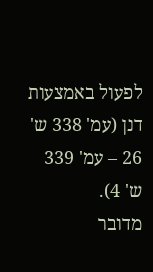לפעול באמצעות דנן (עמ' 338 ש' 26 – עמ' 339 ש' 4).
מדובר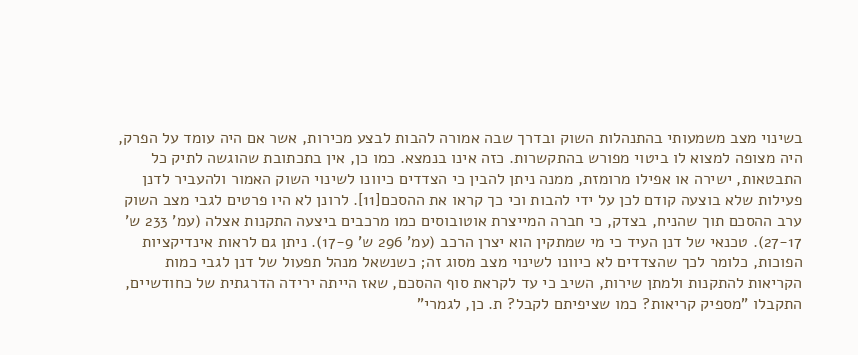בשינוי מצב משמעותי בהתנהלות השוק ובדרך שבה אמורה להבות לבצע מכירות, אשר אם היה עומד על הפרק, היה מצופה למצוא לו ביטוי מפורש בהתקשרות. כזה אינו בנמצא. כמו כן, אין בתכתובת שהוגשה לתיק כל התבטאות, ישירה או אפילו מרומזת, ממנה ניתן להבין כי הצדדים כיוונו לשינוי השוק האמור ולהעביר לדנן פעילות שלא בוצעה קודם לכן על ידי להבות וכי כך קראו את ההסכם[11]. לרונן לא היו פרטים לגבי מצב השוק ערב ההסכם תוך שהניח, בצדק, כי חברה המייצרת אוטובוסים כמו מרכבים ביצעה התקנות אצלה (עמ' 233 ש' 27-17). טכנאי של דנן העיד כי מי שמתקין הוא יצרן הרכב (עמ' 296 ש' 17-9). ניתן גם לראות אינדיקציות הפוכות, כלומר לכך שהצדדים לא כיוונו לשינוי מצב מסוג זה; כשנשאל מנהל תפעול של דנן לגבי כמות הקריאות להתקנות ולמתן שירות, השיב כי עד לקראת סוף ההסכם, שאז הייתה ירידה הדרגתית של כחודשיים, התקבלו "מספיק קריאות? כמו שציפיתם לקבל? ת. כן, לגמרי"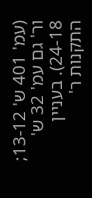(עמ' 401 ש' 13-12; ור' גם עמ' 32 ש' 24-18). בעניין התקנות ר'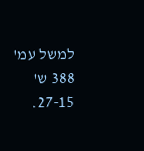למשל עמ' 388 ש' 27-15.